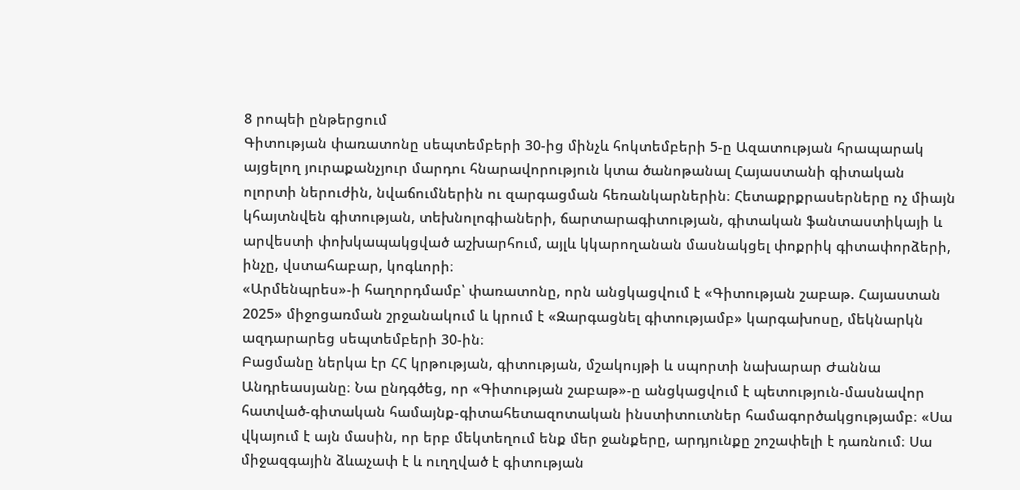8 րոպեի ընթերցում
Գիտության փառատոնը սեպտեմբերի 30-ից մինչև հոկտեմբերի 5-ը Ազատության հրապարակ այցելող յուրաքանչյուր մարդու հնարավորություն կտա ծանոթանալ Հայաստանի գիտական ոլորտի ներուժին, նվաճումներին ու զարգացման հեռանկարներին։ Հետաքրքրասերները ոչ միայն կհայտնվեն գիտության, տեխնոլոգիաների, ճարտարագիտության, գիտական ֆանտաստիկայի և արվեստի փոխկապակցված աշխարհում, այլև կկարողանան մասնակցել փոքրիկ գիտափորձերի, ինչը, վստահաբար, կոգևորի։
«Արմենպրես»-ի հաղորդմամբ՝ փառատոնը, որն անցկացվում է «Գիտության շաբաթ. Հայաստան 2025» միջոցառման շրջանակում և կրում է «Զարգացնել գիտությամբ» կարգախոսը, մեկնարկն ազդարարեց սեպտեմբերի 30-ին։
Բացմանը ներկա էր ՀՀ կրթության, գիտության, մշակույթի և սպորտի նախարար Ժաննա Անդրեասյանը։ Նա ընդգծեց, որ «Գիտության շաբաթ»-ը անցկացվում է պետություն-մասնավոր հատված-գիտական համայնք-գիտահետազոտական ինստիտուտներ համագործակցությամբ։ «Սա վկայում է այն մասին, որ երբ մեկտեղում ենք մեր ջանքերը, արդյունքը շոշափելի է դառնում։ Սա միջազգային ձևաչափ է և ուղղված է գիտության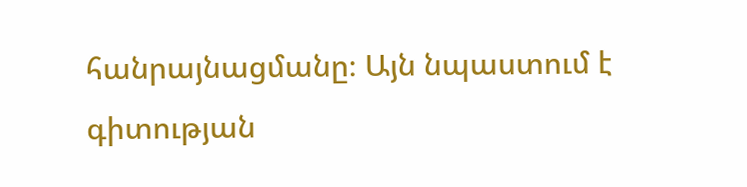հանրայնացմանը։ Այն նպաստում է գիտության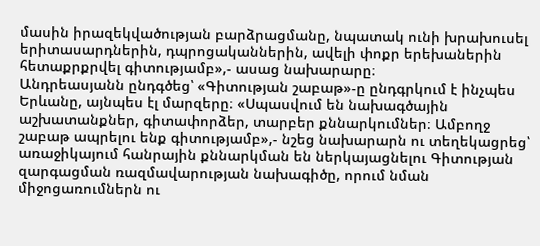մասին իրազեկվածության բարձրացմանը, նպատակ ունի խրախուսել երիտասարդներին, դպրոցականներին, ավելի փոքր երեխաներին հետաքրքրվել գիտությամբ»,- ասաց նախարարը։
Անդրեասյանն ընդգծեց՝ «Գիտության շաբաթ»-ը ընդգրկում է ինչպես Երևանը, այնպես էլ մարզերը։ «Սպասվում են նախագծային աշխատանքներ, գիտափորձեր, տարբեր քննարկումներ։ Ամբողջ շաբաթ ապրելու ենք գիտությամբ»,- նշեց նախարարն ու տեղեկացրեց՝ առաջիկայում հանրային քննարկման են ներկայացնելու Գիտության զարգացման ռազմավարության նախագիծը, որում նման միջոցառումներն ու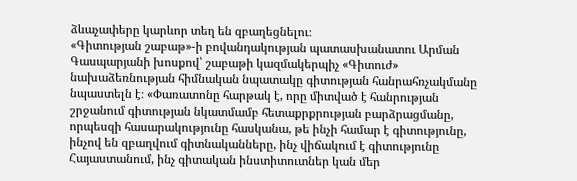ձևաչափերը կարևոր տեղ են զբաղեցնելու։
«Գիտության շաբաթ»-ի բովանդակության պատասխանատու Արման Գասպարյանի խոսքով՝ շաբաթի կազմակերպիչ «Գիտուժ» նախաձեռնության հիմնական նպատակը գիտության հանրահռչակմանը նպաստելն է։ «Փառատոնը հարթակ է, որը միտված է հանրության շրջանում գիտության նկատմամբ հետաքրքրության բարձրացմանը, որպեսզի հասարակությունը հասկանա, թե ինչի համար է գիտությունը, ինչով են զբաղվում գիտնականները, ինչ վիճակում է գիտությունը Հայաստանում, ինչ գիտական ինստիտուտներ կան մեր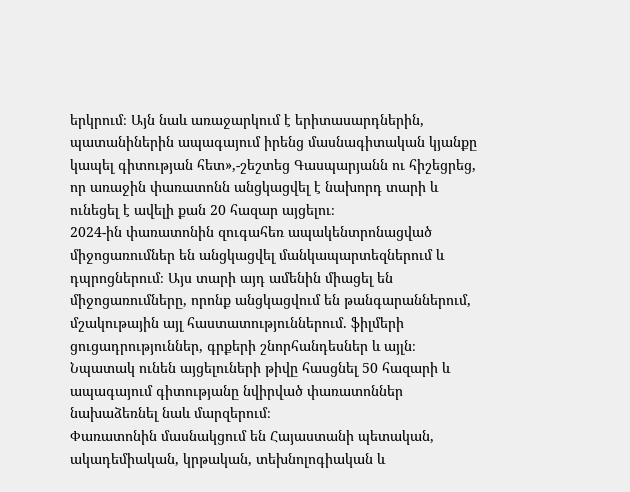երկրում։ Այն նաև առաջարկում է երիտասարդներին, պատանիներին ապագայում իրենց մասնագիտական կյանքը կապել գիտության հետ»,-շեշտեց Գասպարյանն ու հիշեցրեց, որ առաջին փառատոնն անցկացվել է նախորդ տարի և ունեցել է ավելի քան 20 հազար այցելու։
2024-ին փառատոնին զուգահեռ ապակենտրոնացված միջոցառումներ են անցկացվել մանկապարտեզներում և դպրոցներում։ Այս տարի այդ ամենին միացել են միջոցառումները, որոնք անցկացվում են թանգարաններում, մշակութային այլ հաստատություններում. ֆիլմերի ցուցադրություններ, գրքերի շնորհանդեսներ և այլն։
Նպատակ ունեն այցելուների թիվը հասցնել 50 հազարի և ապագայում գիտությանը նվիրված փառատոններ նախաձեռնել նաև մարզերում։
Փառատոնին մասնակցում են Հայաստանի պետական, ակադեմիական, կրթական, տեխնոլոգիական և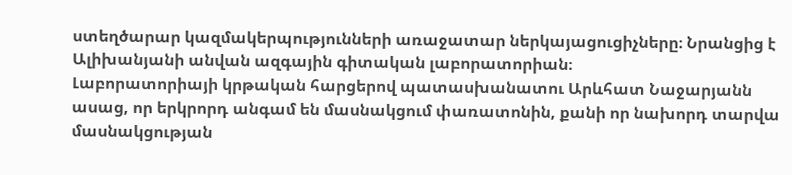ստեղծարար կազմակերպությունների առաջատար ներկայացուցիչները։ Նրանցից է Ալիխանյանի անվան ազգային գիտական լաբորատորիան։
Լաբորատորիայի կրթական հարցերով պատասխանատու Արևհատ Նաջարյանն ասաց, որ երկրորդ անգամ են մասնակցում փառատոնին, քանի որ նախորդ տարվա մասնակցության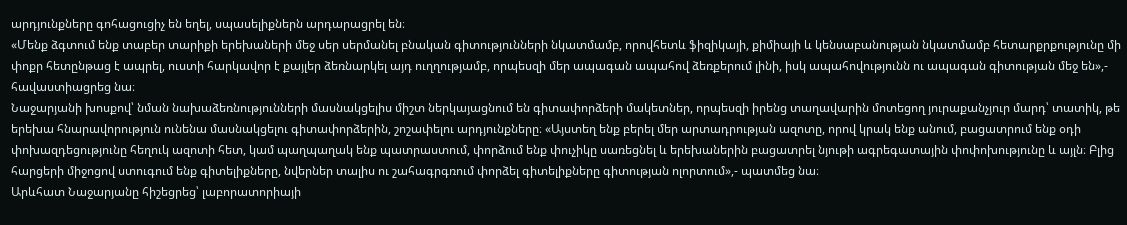արդյունքները գոհացուցիչ են եղել, սպասելիքներն արդարացրել են։
«Մենք ձգտում ենք տաբեր տարիքի երեխաների մեջ սեր սերմանել բնական գիտությունների նկատմամբ, որովհետև ֆիզիկայի, քիմիայի և կենսաբանության նկատմամբ հետարքրքությունը մի փոքր հետընթաց է ապրել, ուստի հարկավոր է քայլեր ձեռնարկել այդ ուղղությամբ, որպեսզի մեր ապագան ապահով ձեռքերում լինի, իսկ ապահովությունն ու ապագան գիտության մեջ են»,- հավաստիացրեց նա։
Նաջարյանի խոսքով՝ նման նախաձեռնությունների մասնակցելիս միշտ ներկայացնում են գիտափորձերի մակետներ, որպեսզի իրենց տաղավարին մոտեցող յուրաքանչյուր մարդ՝ տատիկ, թե երեխա հնարավորություն ունենա մասնակցելու գիտափորձերին, շոշափելու արդյունքները։ «Այստեղ ենք բերել մեր արտադրության ազոտը, որով կրակ ենք անում, բացատրում ենք օդի փոխազդեցությունը հեղուկ ազոտի հետ, կամ պաղպաղակ ենք պատրաստում, փորձում ենք փուչիկը սառեցնել և երեխաներին բացատրել նյութի ագրեգատային փոփոխությունը և այլն։ Բլից հարցերի միջոցով ստուգում ենք գիտելիքները, նվերներ տալիս ու շահագրգռում փորձել գիտելիքները գիտության ոլորտում»,- պատմեց նա։
Արևհատ Նաջարյանը հիշեցրեց՝ լաբորատորիայի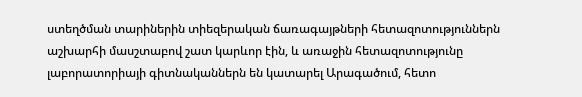ստեղծման տարիներին տիեզերական ճառագայթների հետազոտություններն աշխարհի մասշտաբով շատ կարևոր էին, և առաջին հետազոտությունը լաբորատորիայի գիտնականներն են կատարել Արագածում, հետո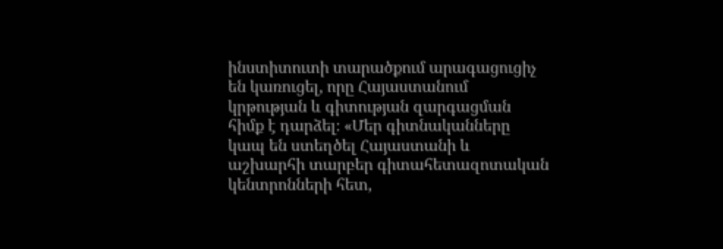ինստիտուտի տարածքում արագացուցիչ են կառուցել, որը Հայաստանում կրթության և գիտության զարգացման հիմք է դարձել։ «Մեր գիտնականները կապ են ստեղծել Հայաստանի և աշխարհի տարբեր գիտահետազոտական կենտրոնների հետ,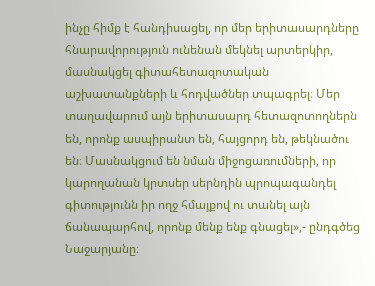ինչը հիմք է հանդիսացել, որ մեր երիտասարդները հնարավորություն ունենան մեկնել արտերկիր, մասնակցել գիտահետազոտական աշխատանքների և հոդվածներ տպագրել։ Մեր տաղավարում այն երիտասարդ հետազոտողներն են, որոնք ասպիրանտ են, հայցորդ են, թեկնածու են։ Մասնակցում են նման միջոցառումների, որ կարողանան կրտսեր սերնդին պրոպագանդել գիտությունն իր ողջ հմայքով ու տանել այն ճանապարհով, որոնք մենք ենք գնացել»,- ընդգծեց Նաջարյանը։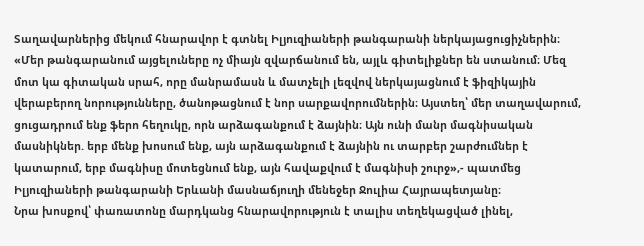Տաղավարներից մեկում հնարավոր է գտնել Իլյուզիաների թանգարանի ներկայացուցիչներին։ «Մեր թանգարանում այցելուները ոչ միայն զվարճանում են, այլև գիտելիքներ են ստանում։ Մեզ մոտ կա գիտական սրահ, որը մանրամասն և մատչելի լեզվով ներկայացնում է ֆիզիկային վերաբերող նորությունները, ծանոթացնում է նոր սարքավորումներին։ Այստեղ՝ մեր տաղավարում, ցուցադրում ենք ֆերո հեղուկը, որն արձագանքում է ձայնին։ Այն ունի մանր մագնիսական մասնիկներ. երբ մենք խոսում ենք, այն արձագանքում է ձայնին ու տարբեր շարժումներ է կատարում, երբ մագնիսը մոտեցնում ենք, այն հավաքվում է մագնիսի շուրջ»,- պատմեց Իլյուզիաների թանգարանի Երևանի մասնաճյուղի մենեջեր Ջուլիա Հայրապետյանը։
Նրա խոսքով՝ փառատոնը մարդկանց հնարավորություն է տալիս տեղեկացված լինել,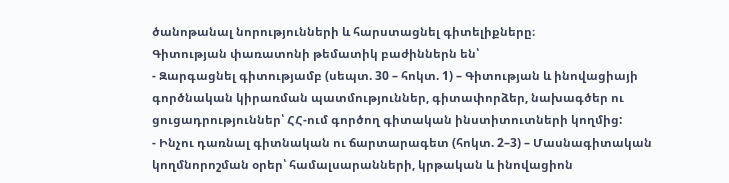ծանոթանալ նորությունների և հարստացնել գիտելիքները։
Գիտության փառատոնի թեմատիկ բաժիններն են՝
- Զարգացնել գիտությամբ (սեպտ. 30 – հոկտ. 1) – Գիտության և ինովացիայի գործնական կիրառման պատմություններ, գիտափորձեր, նախագծեր ու ցուցադրություններ՝ ՀՀ-ում գործող գիտական ինստիտուտների կողմից:
- Ինչու դառնալ գիտնական ու ճարտարագետ (հոկտ. 2–3) – Մասնագիտական կողմնորոշման օրեր՝ համալսարանների, կրթական և ինովացիոն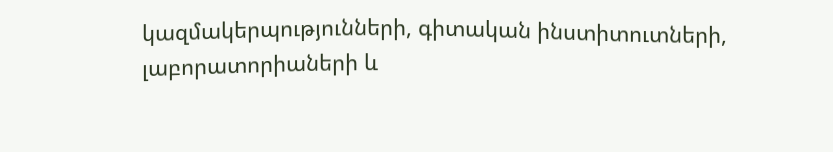կազմակերպությունների, գիտական ինստիտուտների, լաբորատորիաների և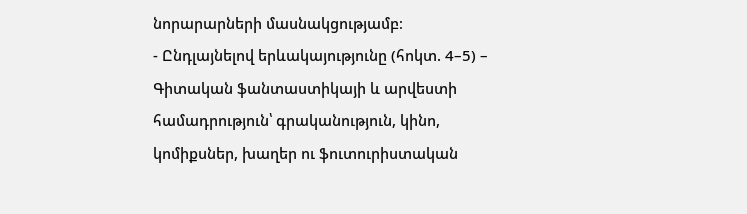նորարարների մասնակցությամբ։
- Ընդլայնելով երևակայությունը (հոկտ. 4–5) – Գիտական ֆանտաստիկայի և արվեստի համադրություն՝ գրականություն, կինո, կոմիքսներ, խաղեր ու ֆուտուրիստական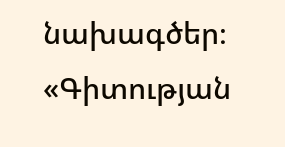նախագծեր։
«Գիտության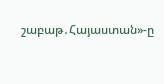շաբաթ․Հայաստան»-ը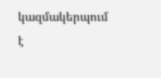կազմակերպում է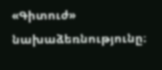«Գիտուժ» նախաձեռնությունը։